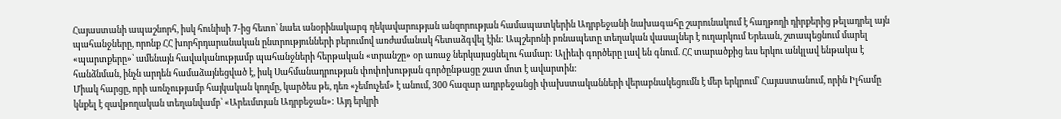Հայաստանի ապաշնորհ, իսկ հունիսի 7-ից հետո՝ նաեւ անօրինակարգ ղեկավարության անզորության համապատկերին Ադրբեջանի նախագահը շարունակում է հաղթողի դիրքերից թելադրել այն պահանջները, որոնք ՀՀ խորհրդարանական ընտրությունների բերումով առժամանակ հետաձգվել էին: Ապշերոնի բռնապետը տեղական վասալներ է ուղարկում Երեւան, շտապեցնում մարել «պարտքերը»՝ ամենայն հավականությամբ պահանջների հերթական «տրանշը» օր առաջ ներկայացնելու համար: Ալիեւի գործերը լավ են գնում. ՀՀ տարածքից եւս երկու անկլավ ենթակա է հանձնման, ինչն արդեն համաձայնեցված է, իսկ Սահմանադրության փոփոխության գործընթացը շատ մոտ է ավարտին:
Միակ հարցը, որի առնչությամբ հայկական կողմը, կարծես թե, դեռ «չեմուչեմ» է անում, 300 հազար ադրբեջանցի փախստականների վերաբնակեցումն է մեր երկրում՝ Հայաստանում, որին Իլհամը կնքել է զավթողական տեղանվամբ՝ «Արեւմտյան Ադրբեջան»: Այդ երկրի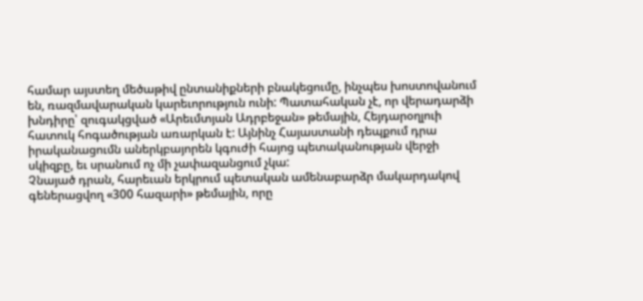համար այստեղ մեծաթիվ ընտանիքների բնակեցումը, ինչպես խոստովանում են, ռազմավարական կարեւորություն ունի: Պատահական չէ, որ վերադարձի խնդիրը՝ զուգակցված «Արեւմտյան Ադրբեջան» թեմային, Հեյդարօղլուի հատուկ հոգածության առարկան է: Այնինչ Հայաստանի դեպքում դրա իրականացումն աներկբայորեն կգուժի հայոց պետականության վերջի սկիզբը, եւ սրանում ոչ մի չափազանցում չկա:
Չնայած դրան, հարեւան երկրում պետական ամենաբարձր մակարդակով գեներացվող «300 հազարի» թեմային, որը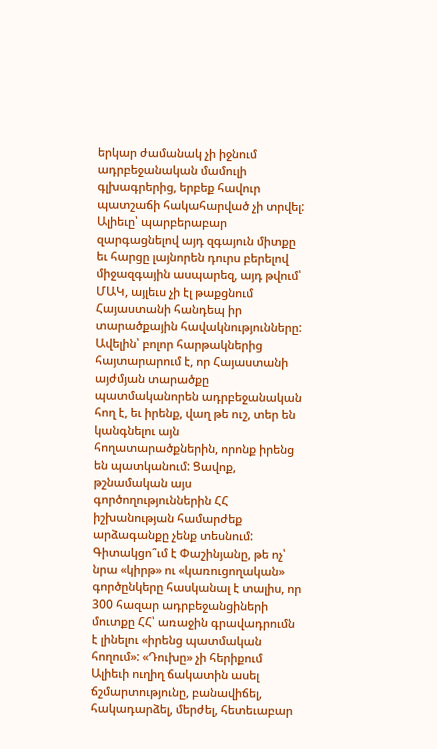երկար ժամանակ չի իջնում ադրբեջանական մամուլի գլխագրերից, երբեք հավուր պատշաճի հակահարված չի տրվել: Ալիեւը՝ պարբերաբար զարգացնելով այդ զգայուն միտքը եւ հարցը լայնորեն դուրս բերելով միջազգային ասպարեզ, այդ թվում՝ ՄԱԿ, այլեւս չի էլ թաքցնում Հայաստանի հանդեպ իր տարածքային հավակնությունները: Ավելին՝ բոլոր հարթակներից հայտարարում է, որ Հայաստանի այժմյան տարածքը պատմականորեն ադրբեջանական հող է, եւ իրենք, վաղ թե ուշ, տեր են կանգնելու այն հողատարածքներին, որոնք իրենց են պատկանում: Ցավոք, թշնամական այս գործողություններին ՀՀ իշխանության համարժեք արձագանքը չենք տեսնում:
Գիտակցո՞ւմ է Փաշինյանը, թե ոչ՝ նրա «կիրթ» ու «կառուցողական» գործընկերը հասկանալ է տալիս, որ 300 հազար ադրբեջանցիների մուտքը ՀՀ՝ առաջին գրավադրումն է լինելու «իրենց պատմական հողում»: «Դուխը» չի հերիքում Ալիեւի ուղիղ ճակատին ասել ճշմարտությունը, բանավիճել, հակադարձել, մերժել, հետեւաբար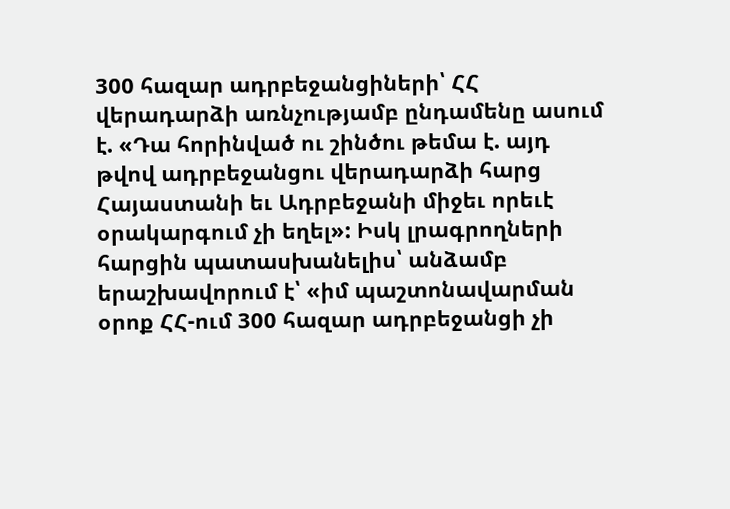300 հազար ադրբեջանցիների՝ ՀՀ վերադարձի առնչությամբ ընդամենը ասում է. «Դա հորինված ու շինծու թեմա է. այդ թվով ադրբեջանցու վերադարձի հարց Հայաստանի եւ Ադրբեջանի միջեւ որեւէ օրակարգում չի եղել»: Իսկ լրագրողների հարցին պատասխանելիս՝ անձամբ երաշխավորում է՝ «իմ պաշտոնավարման օրոք ՀՀ-ում 300 հազար ադրբեջանցի չի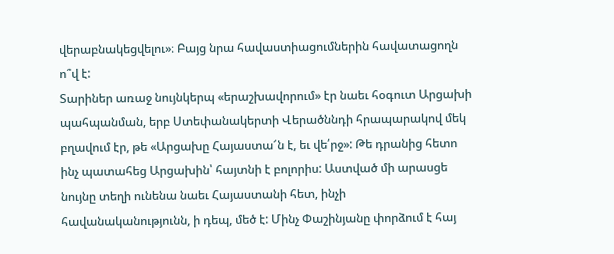վերաբնակեցվելու»։ Բայց նրա հավաստիացումներին հավատացողն ո՞վ է:
Տարիներ առաջ նույնկերպ «երաշխավորում» էր նաեւ հօգուտ Արցախի պահպանման, երբ Ստեփանակերտի Վերածննդի հրապարակով մեկ բղավում էր, թե «Արցախը Հայաստա՜ն է, եւ վե՛րջ»: Թե դրանից հետո ինչ պատահեց Արցախին՝ հայտնի է բոլորիս: Աստված մի արասցե նույնը տեղի ունենա նաեւ Հայաստանի հետ, ինչի հավանականությունն, ի դեպ, մեծ է: Մինչ Փաշինյանը փորձում է հայ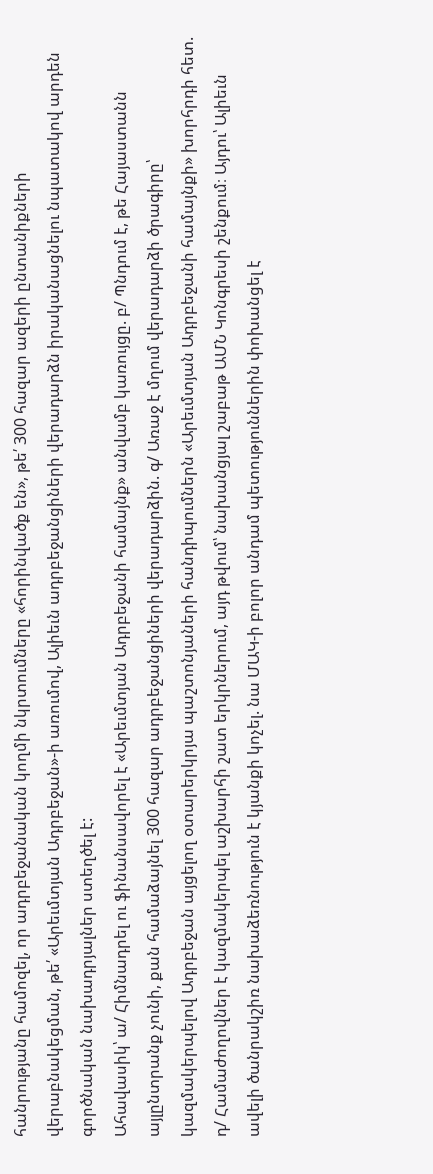հանրությանը համոզել, որ ադրբեջանական կողմի նկրտումները «հորինվածք են», թե՛ 300 հազար ազերի ընտանիքների վերաբնակեցման, թե՛ «Արեւմտյան Ադրբեջան»-ի առումով, Ալիեւն ադրբեջանցիների վերադարձն իրականացնելու նպատակով արդեն գործնական նախադրյալներ ստեղծել է:
Ահավասիկ՝ ա/ Հիմնադրել ու ֆինանսավորել է «Արեւմտյան Ադրբեջանի համայնք» անվամբ կառույցը. բ/ Պնդում է, թե Հայաստանն այլընտրանք չունի, քան համաձայնել 300 հազար ադրբեջանցիների վերադարձին. գ/ Առաջ է մղում վերադարձի ծրագիրը՝ կազմակերպելով Ադրբեջան այցելող օտարերկրյա պաշտոնյաների հանդիպումներն «Արեւմտյան Ադրբեջանի համայնքի» խորհրդի հետ. դ/ Համաժողովներ է կազմակերպել աշխարհի շատ երկրներում, այդ թվում՝ նախանցյալ շաբաթ ԱՄՆ Կոնգրեսի շենքում։ Այդու՝ Ալիեւն ավելի ծանրակշիռ նախաձեռնություն է կյանքի կոչել. նա ՄԱԿ-ի բոլոր անդամ պետություններին փոխանցել է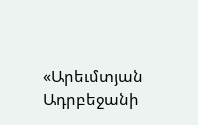«Արեւմտյան Ադրբեջանի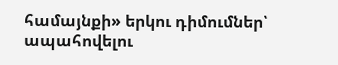համայնքի» երկու դիմումներ՝ ապահովելու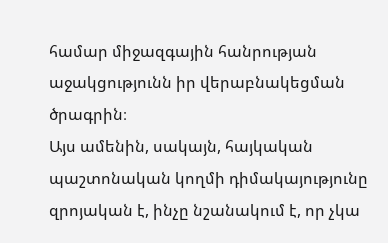համար միջազգային հանրության աջակցությունն իր վերաբնակեցման ծրագրին։
Այս ամենին, սակայն, հայկական պաշտոնական կողմի դիմակայությունը զրոյական է, ինչը նշանակում է, որ չկա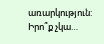առարկություն: Իրո՞ք չկա…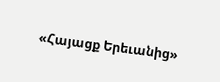«Հայացք Երեւանից»